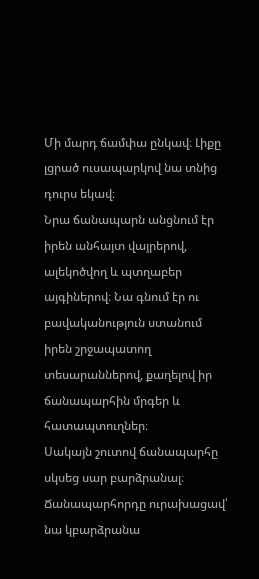Մի մարդ ճամփա ընկավ։ Լիքը լցրած ուսապարկով նա տնից դուրս եկավ։
Նրա ճանապարն անցնում էր իրեն անհայտ վայրերով, ալեկոծվող և պտղաբեր այգիներով։ Նա գնում էր ու բավականություն ստանում իրեն շրջապատող տեսարաններով, քաղելով իր ճանապարհին մրգեր և հատապտուղներ։
Սակայն շուտով ճանապարհը սկսեց սար բարձրանալ։
Ճանապարհորդը ուրախացավ՝ նա կբարձրանա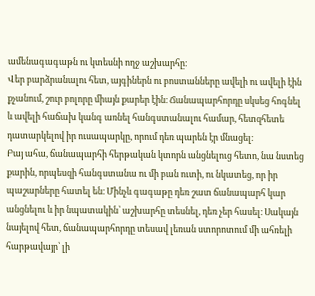ամենագագաթն ու կտեսնի ողջ աշխարհը։
Վեր բարձրանալու հետ, այգիներն ու բոստանները ավելի ու ավելի էին քչանում, շուր բոլորը միայն քարեր էին։ Ճանապարհորդը սկսեց հոգնել և ավելի հաճախ կանգ առնել հանգստանալու համար, հետզհետե դատարկելով իր ուսապարկը, որում դեռ պարեն էր մնացել։
Բայ ահա, ճանապարհի հերթական կտորն անցնելուց հետո, նա նստեց քարին, որպեսզի հանգստանա ու մի բան ուտի, ու նկատեց, որ իր պաշարները հատել են։ Մինչև գագաթը դեռ շատ ճանապարհ կար անցնելու և իր նպատակին՝ աշխարհը տեսնել, դեռ չեր հասել։ Սակայն նայելով հետ, ճանապարհորդը տեսավ լեռան ստորոտում մի ահռելի հարթավայր՝ լի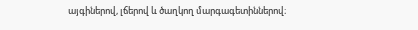այգիներով, լճերով և ծաղկող մարգագետիններով։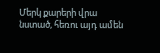Մերկ քարերի վրա նստած, հեռու այդ ամեն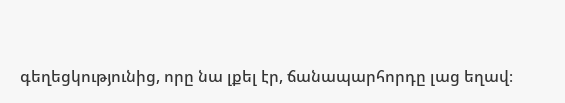գեղեցկությունից, որը նա լքել էր, ճանապարհորդը լաց եղավ։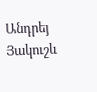Անդրեյ Յակուշև